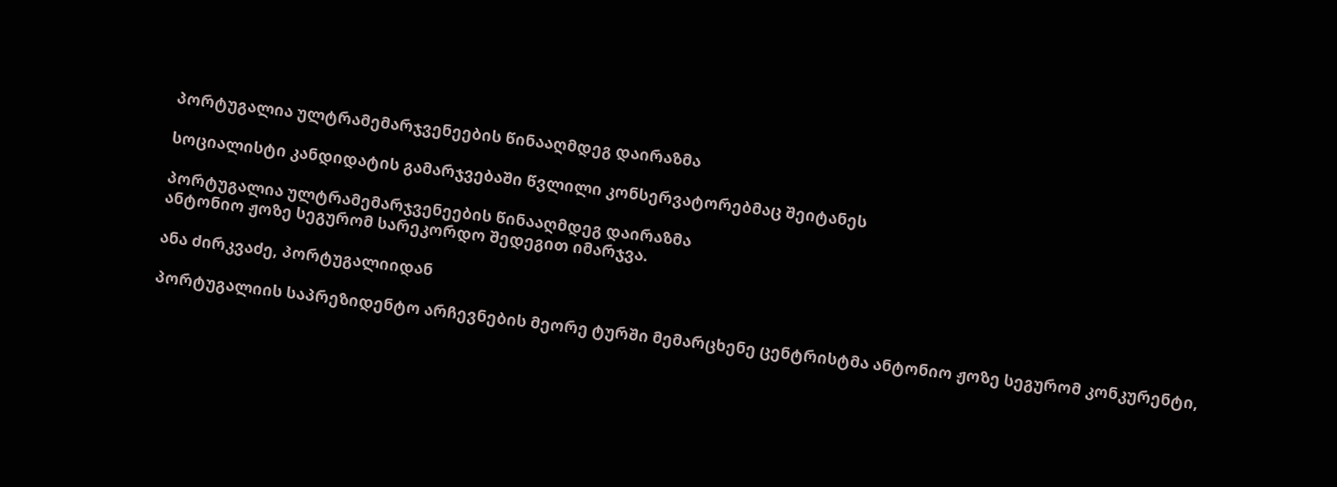პორტუგალია ულტრამემარჯვენეების წინააღმდეგ დაირაზმა

სოციალისტი კანდიდატის გამარჯვებაში წვლილი კონსერვატორებმაც შეიტანეს

პორტუგალია ულტრამემარჯვენეების წინააღმდეგ დაირაზმა
ანტონიო ჟოზე სეგურომ სარეკორდო შედეგით იმარჯვა.

ანა ძირკვაძე, პორტუგალიიდან

პორტუგალიის საპრეზიდენტო არჩევნების მეორე ტურში მემარცხენე ცენტრისტმა ანტონიო ჟოზე სეგურომ კონკურენტი,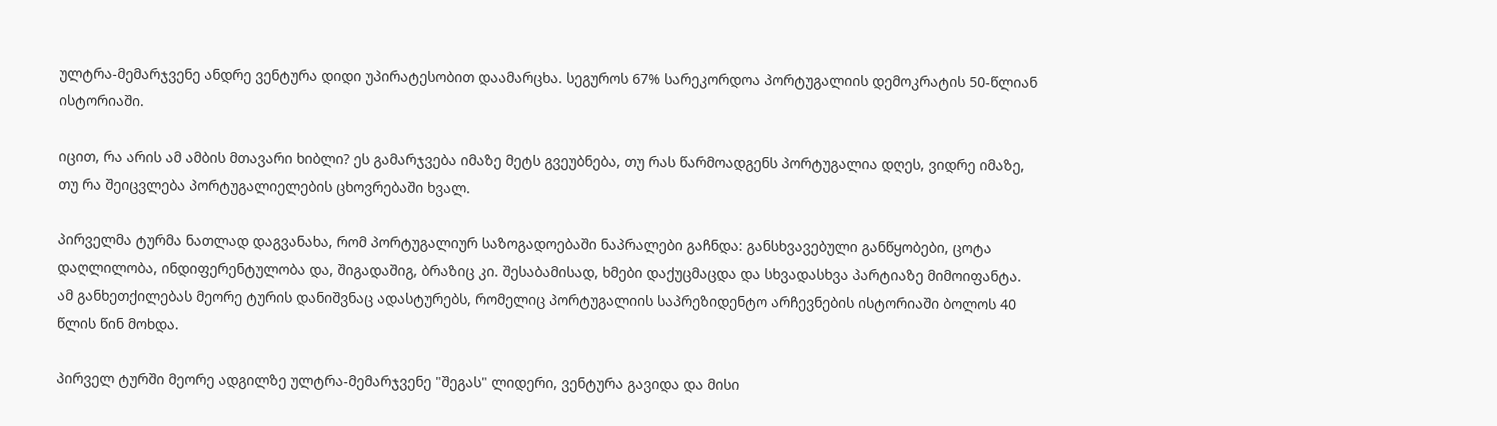ულტრა-მემარჯვენე ანდრე ვენტურა დიდი უპირატესობით დაამარცხა. სეგუროს 67% სარეკორდოა პორტუგალიის დემოკრატის 50-წლიან ისტორიაში.

იცით, რა არის ამ ამბის მთავარი ხიბლი? ეს გამარჯვება იმაზე მეტს გვეუბნება, თუ რას წარმოადგენს პორტუგალია დღეს, ვიდრე იმაზე, თუ რა შეიცვლება პორტუგალიელების ცხოვრებაში ხვალ.

პირველმა ტურმა ნათლად დაგვანახა, რომ პორტუგალიურ საზოგადოებაში ნაპრალები გაჩნდა: განსხვავებული განწყობები, ცოტა დაღლილობა, ინდიფერენტულობა და, შიგადაშიგ, ბრაზიც კი. შესაბამისად, ხმები დაქუცმაცდა და სხვადასხვა პარტიაზე მიმოიფანტა. ამ განხეთქილებას მეორე ტურის დანიშვნაც ადასტურებს, რომელიც პორტუგალიის საპრეზიდენტო არჩევნების ისტორიაში ბოლოს 40 წლის წინ მოხდა.

პირველ ტურში მეორე ადგილზე ულტრა-მემარჯვენე "შეგას" ლიდერი, ვენტურა გავიდა და მისი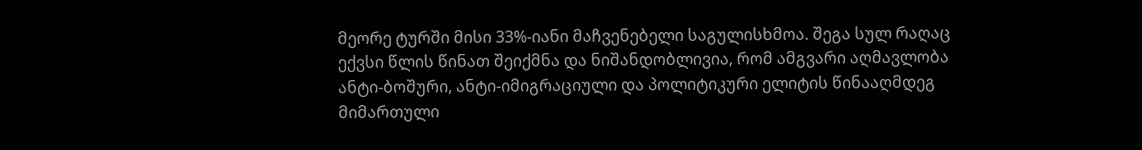მეორე ტურში მისი 33%-იანი მაჩვენებელი საგულისხმოა. შეგა სულ რაღაც ექვსი წლის წინათ შეიქმნა და ნიშანდობლივია, რომ ამგვარი აღმავლობა ანტი-ბოშური, ანტი-იმიგრაციული და პოლიტიკური ელიტის წინააღმდეგ მიმართული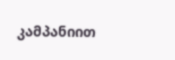კამპანიით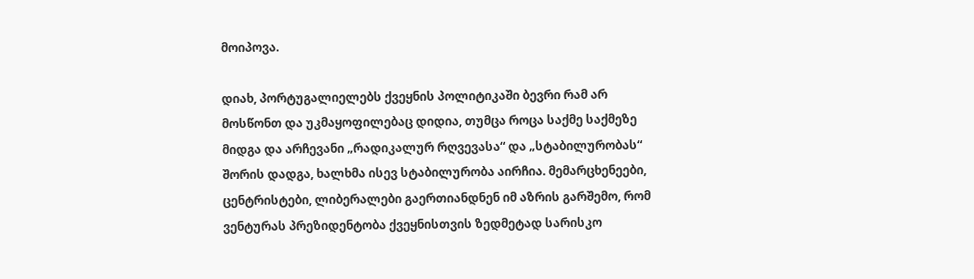მოიპოვა.

დიახ, პორტუგალიელებს ქვეყნის პოლიტიკაში ბევრი რამ არ მოსწონთ და უკმაყოფილებაც დიდია, თუმცა როცა საქმე საქმეზე მიდგა და არჩევანი „რადიკალურ რღვევასა“ და „სტაბილურობას“  შორის დადგა, ხალხმა ისევ სტაბილურობა აირჩია. მემარცხენეები, ცენტრისტები, ლიბერალები გაერთიანდნენ იმ აზრის გარშემო, რომ ვენტურას პრეზიდენტობა ქვეყნისთვის ზედმეტად სარისკო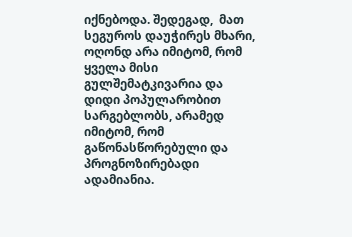იქნებოდა. შედეგად,  მათ სეგუროს დაუჭირეს მხარი, ოღონდ არა იმიტომ, რომ ყველა მისი გულშემატკივარია და დიდი პოპულარობით სარგებლობს, არამედ იმიტომ, რომ გაწონასწორებული და პროგნოზირებადი ადამიანია.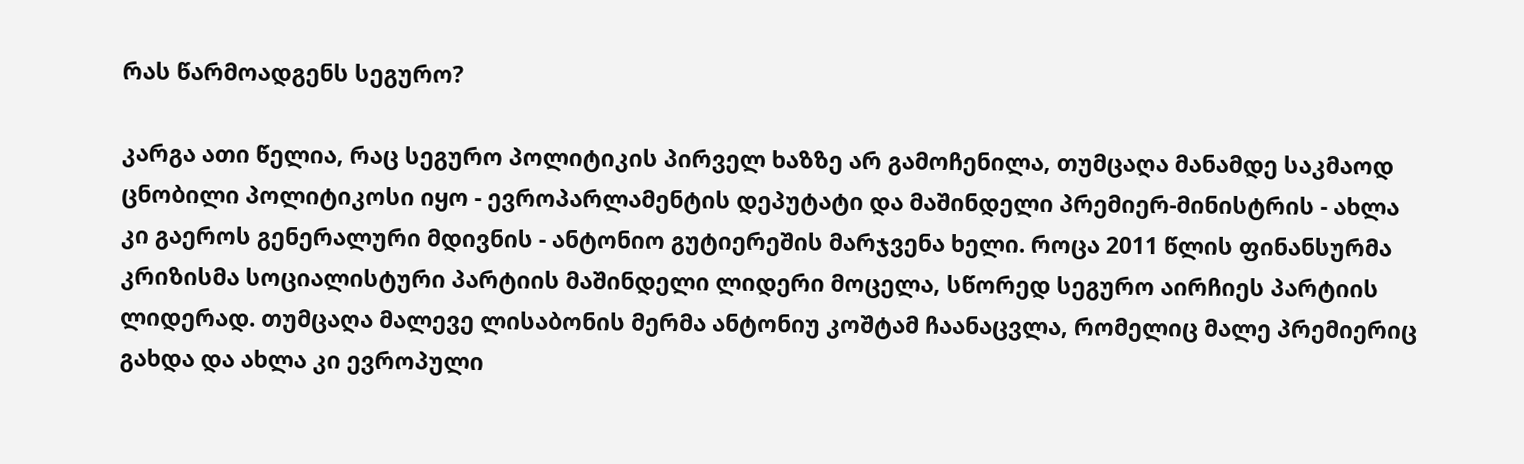რას წარმოადგენს სეგურო?

კარგა ათი წელია, რაც სეგურო პოლიტიკის პირველ ხაზზე არ გამოჩენილა, თუმცაღა მანამდე საკმაოდ ცნობილი პოლიტიკოსი იყო - ევროპარლამენტის დეპუტატი და მაშინდელი პრემიერ-მინისტრის - ახლა კი გაეროს გენერალური მდივნის - ანტონიო გუტიერეშის მარჯვენა ხელი. როცა 2011 წლის ფინანსურმა კრიზისმა სოციალისტური პარტიის მაშინდელი ლიდერი მოცელა, სწორედ სეგურო აირჩიეს პარტიის ლიდერად. თუმცაღა მალევე ლისაბონის მერმა ანტონიუ კოშტამ ჩაანაცვლა, რომელიც მალე პრემიერიც გახდა და ახლა კი ევროპული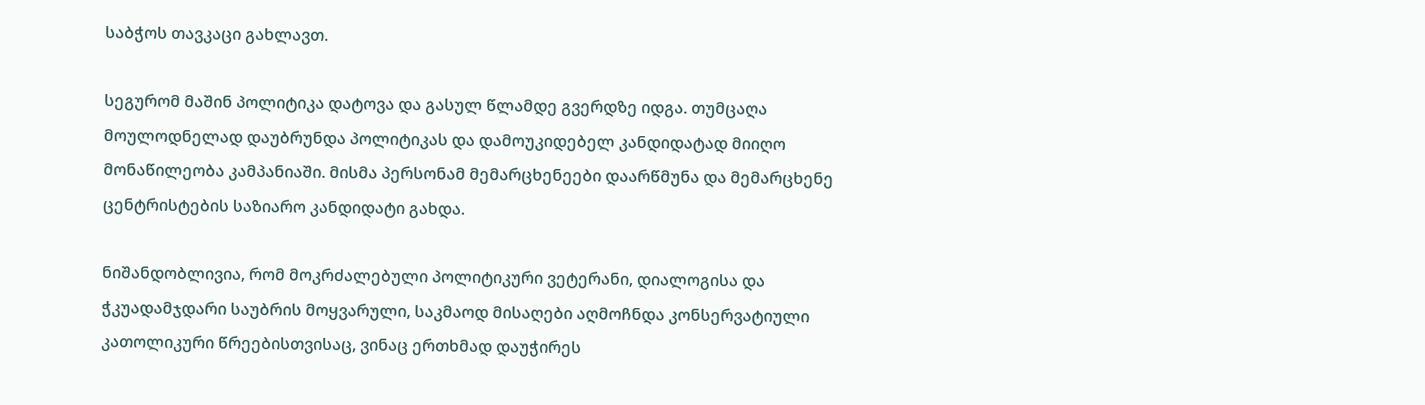საბჭოს თავკაცი გახლავთ.

სეგურომ მაშინ პოლიტიკა დატოვა და გასულ წლამდე გვერდზე იდგა. თუმცაღა მოულოდნელად დაუბრუნდა პოლიტიკას და დამოუკიდებელ კანდიდატად მიიღო მონაწილეობა კამპანიაში. მისმა პერსონამ მემარცხენეები დაარწმუნა და მემარცხენე ცენტრისტების საზიარო კანდიდატი გახდა.

ნიშანდობლივია, რომ მოკრძალებული პოლიტიკური ვეტერანი, დიალოგისა და ჭკუადამჯდარი საუბრის მოყვარული, საკმაოდ მისაღები აღმოჩნდა კონსერვატიული კათოლიკური წრეებისთვისაც, ვინაც ერთხმად დაუჭირეს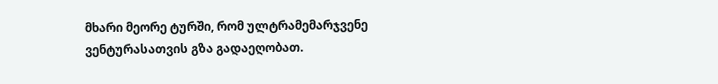მხარი მეორე ტურში, რომ ულტრამემარჯვენე ვენტურასათვის გზა გადაეღობათ.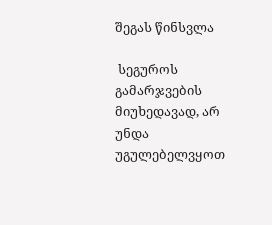შეგას წინსვლა

 სეგუროს გამარჯვების მიუხედავად, არ უნდა უგულებელვყოთ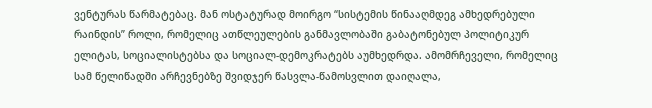ვენტურას წარმატებაც. მან ოსტატურად მოირგო “სისტემის წინააღმდეგ ამხედრებული რაინდის” როლი, რომელიც ათწლეულების განმავლობაში გაბატონებულ პოლიტიკურ ელიტას, სოციალისტებსა და სოციალ-დემოკრატებს აუმხედრდა. ამომრჩეველი, რომელიც სამ წელიწადში არჩევნებზე შვიდჯერ წასვლა-წამოსვლით დაიღალა,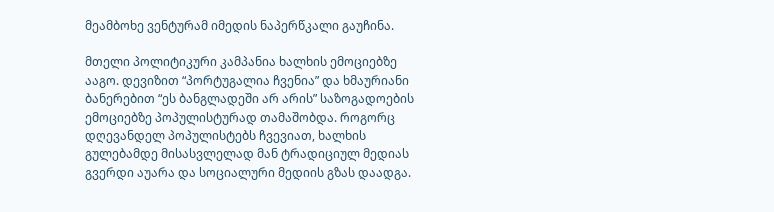მეამბოხე ვენტურამ იმედის ნაპერწკალი გაუჩინა.

მთელი პოლიტიკური კამპანია ხალხის ემოციებზე ააგო. დევიზით “პორტუგალია ჩვენია” და ხმაურიანი ბანერებით “ეს ბანგლადეში არ არის” საზოგადოების ემოციებზე პოპულისტურად თამაშობდა. როგორც დღევანდელ პოპულისტებს ჩვევიათ, ხალხის გულებამდე მისასვლელად მან ტრადიციულ მედიას გვერდი აუარა და სოციალური მედიის გზას დაადგა.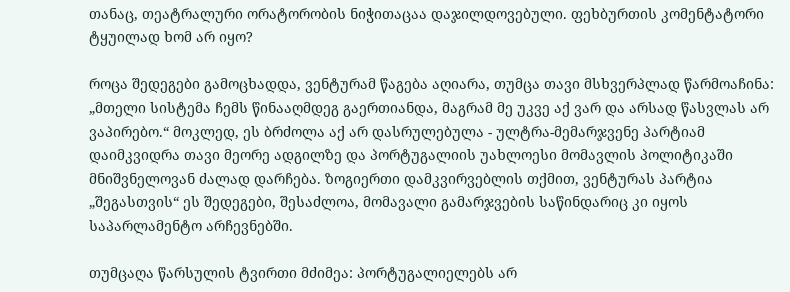თანაც, თეატრალური ორატორობის ნიჭითაცაა დაჯილდოვებული. ფეხბურთის კომენტატორი ტყუილად ხომ არ იყო?

როცა შედეგები გამოცხადდა, ვენტურამ წაგება აღიარა, თუმცა თავი მსხვერპლად წარმოაჩინა: „მთელი სისტემა ჩემს წინააღმდეგ გაერთიანდა, მაგრამ მე უკვე აქ ვარ და არსად წასვლას არ ვაპირებო.“ მოკლედ, ეს ბრძოლა აქ არ დასრულებულა - ულტრა-მემარჯვენე პარტიამ დაიმკვიდრა თავი მეორე ადგილზე და პორტუგალიის უახლოესი მომავლის პოლიტიკაში მნიშვნელოვან ძალად დარჩება. ზოგიერთი დამკვირვებლის თქმით, ვენტურას პარტია „შეგასთვის“ ეს შედეგები, შესაძლოა, მომავალი გამარჯვების საწინდარიც კი იყოს საპარლამენტო არჩევნებში.

თუმცაღა წარსულის ტვირთი მძიმეა: პორტუგალიელებს არ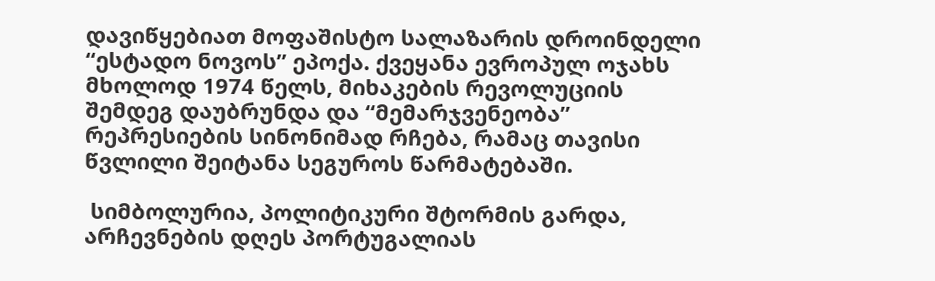დავიწყებიათ მოფაშისტო სალაზარის დროინდელი “ესტადო ნოვოს” ეპოქა. ქვეყანა ევროპულ ოჯახს მხოლოდ 1974 წელს, მიხაკების რევოლუციის შემდეგ დაუბრუნდა და “მემარჯვენეობა” რეპრესიების სინონიმად რჩება, რამაც თავისი წვლილი შეიტანა სეგუროს წარმატებაში.

 სიმბოლურია, პოლიტიკური შტორმის გარდა, არჩევნების დღეს პორტუგალიას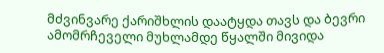მძვინვარე ქარიშხლის დაატყდა თავს და ბევრი ამომრჩეველი მუხლამდე წყალში მივიდა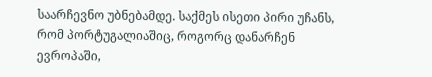საარჩევნო უბნებამდე. საქმეს ისეთი პირი უჩანს, რომ პორტუგალიაშიც, როგორც დანარჩენ ევროპაში,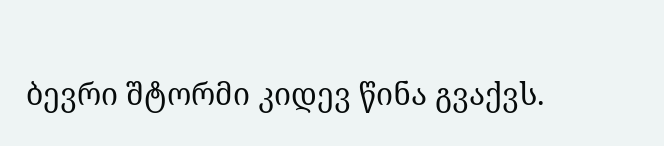ბევრი შტორმი კიდევ წინა გვაქვს.